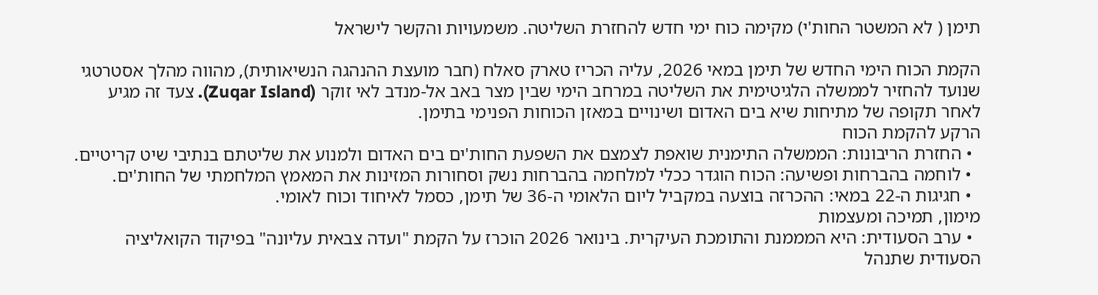תימן ( לא המשטר החות'י) מקימה כוח ימי חדש להחזרת השליטה. משמעויות והקשר לישראל

הקמת הכוח הימי החדש של תימן במאי 2026, עליה הכריז טארק סאלח (חבר מועצת ההנהגה הנשיאותית), מהווה מהלך אסטרטגי שנועד להחזיר לממשלה הלגיטימית את השליטה במרחב הימי שבין מצר באב אל-מנדב לאי זוקר (Zuqar Island). צעד זה מגיע לאחר תקופה של מתיחות שיא בים האדום ושינויים במאזן הכוחות הפנימי בתימן.
הרקע להקמת הכוח
  • החזרת הריבונות: הממשלה התימנית שואפת לצמצם את השפעת החות'ים בים האדום ולמנוע את שליטתם בנתיבי שיט קריטיים.
  • לוחמה בהברחות ופשיעה: הכוח הוגדר ככלי למלחמה בהברחות נשק וסחורות המזינות את המאמץ המלחמתי של החות'ים.
  • חגיגות ה-22 במאי: ההכרזה בוצעה במקביל ליום הלאומי ה-36 של תימן, כסמל לאיחוד וכוח לאומי.
מימון, תמיכה ומעצמות
  • ערב הסעודית: היא המממנת והתומכת העיקרית. בינואר 2026 הוכרז על הקמת "ועדה צבאית עליונה" בפיקוד הקואליציה הסעודית שתנהל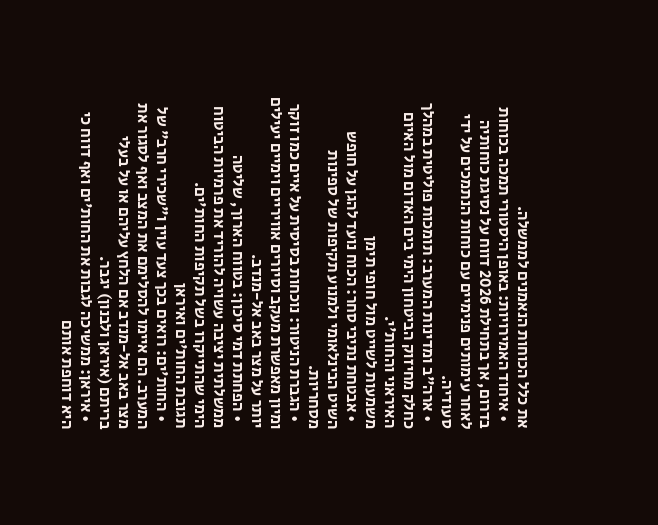את כלל הכוחות הנאמנים לממשלה.
  • איחוד האמירויות: באופן היסטורי תמכה בכוחות בדרום, אך בתחילת 2026 דווח על נסיגת כוחותיה לאחר עימותים פנימיים עם כוחות הנתמכים על ידי סעודיה.
  • ארה"ב ומדינות המערב: תומכות פוליטית במהלך כחלק מחיזוק הביטחון הימי בים האדום מול האיום האיראני והחות'י.
משמעות לשייט מול חופי תימן
  • אבטחת נתיבי סחר: הכוח נועד להגן על חופש השיט הבינלאומי ולמנוע תקיפות של ספינות מסחריות.
  • הגברת הניטור: נוכחות בסיסית על איים כמו זוקר ומיון מאפשרת מעקב וסיורים אוויריים וימיים יעילים יותר על מצר באב אל-מנדב.
  • הפחתת דמי סיכון: בטווח הארוך, שליטה ממשלתית יציבה עשויה להוריד את פרמיות הביטוח הימי שהתייקרו בשל תקיפות החות'ים.
תגובת החות'ים ואיראן
  • החות'ים: רואים בכך צעד עוין ו"שכירי חרב" של המערב. הם איימו להסלימם את המצב ואף לסגור את מצר באב אל-מנדב אם הלחץ עליהם או על בעלי בריתם (איראן ולבנון) יגבר.
  • איראן: ממשיכה לגבות את החות'ים ואף דווח כי היא דוחפת אותם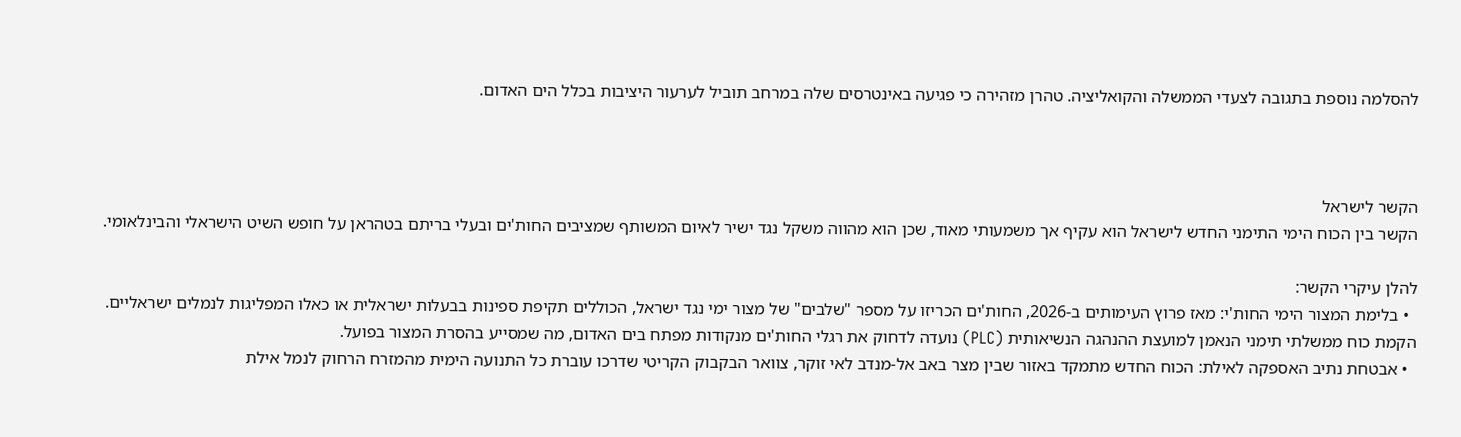להסלמה נוספת בתגובה לצעדי הממשלה והקואליציה. טהרן מזהירה כי פגיעה באינטרסים שלה במרחב תוביל לערעור היציבות בכלל הים האדום.



הקשר לישראל
הקשר בין הכוח הימי התימני החדש לישראל הוא עקיף אך משמעותי מאוד, שכן הוא מהווה משקל נגד ישיר לאיום המשותף שמציבים החות'ים ובעלי בריתם בטהראן על חופש השיט הישראלי והבינלאומי.

להלן עיקרי הקשר:
  • בלימת המצור הימי החות'י: מאז פרוץ העימותים ב-2026, החות'ים הכריזו על מספר "שלבים" של מצור ימי נגד ישראל, הכוללים תקיפת ספינות בבעלות ישראלית או כאלו המפליגות לנמלים ישראליים. הקמת כוח ממשלתי תימני הנאמן למועצת ההנהגה הנשיאותית (PLC) נועדה לדחוק את רגלי החות'ים מנקודות מפתח בים האדום, מה שמסייע בהסרת המצור בפועל.
  • אבטחת נתיב האספקה לאילת: הכוח החדש מתמקד באזור שבין מצר באב אל-מנדב לאי זוקר, צוואר הבקבוק הקריטי שדרכו עוברת כל התנועה הימית מהמזרח הרחוק לנמל אילת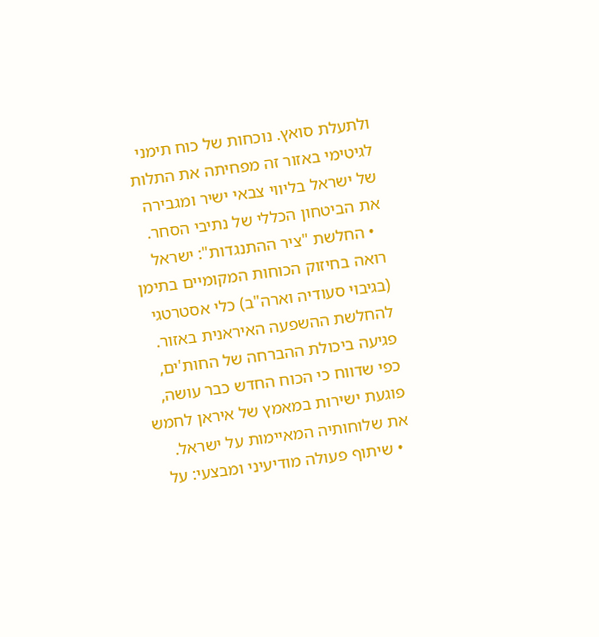ולתעלת סואץ. נוכחות של כוח תימני לגיטימי באזור זה מפחיתה את התלות של ישראל בליווי צבאי ישיר ומגבירה את הביטחון הכללי של נתיבי הסחר.
  • החלשת "ציר ההתנגדות": ישראל רואה בחיזוק הכוחות המקומיים בתימן (בגיבוי סעודיה וארה"ב) כלי אסטרטגי להחלשת ההשפעה האיראנית באזור. פגיעה ביכולת ההברחה של החות'ים, כפי שדווח כי הכוח החדש כבר עושה, פוגעת ישירות במאמץ של איראן לחמש את שלוחותיה המאיימות על ישראל.
  • שיתוף פעולה מודיעיני ומבצעי: על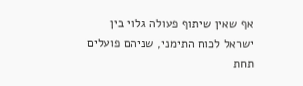אף שאין שיתוף פעולה גלוי בין ישראל לכוח התימני, שניהם פועלים תחת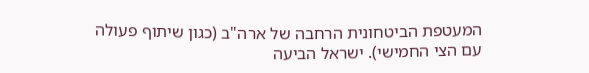המעטפת הביטחונית הרחבה של ארה"ב (כגון שיתוף פעולה עם הצי החמישי). ישראל הביעה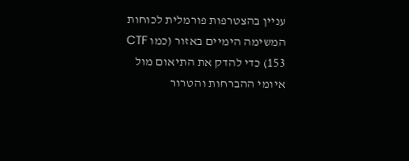עניין בהצטרפות פורמלית לכוחות המשימה הימיים באזור (כמו CTF 153) כדי להדק את התיאום מול איומי ההברחות והטרור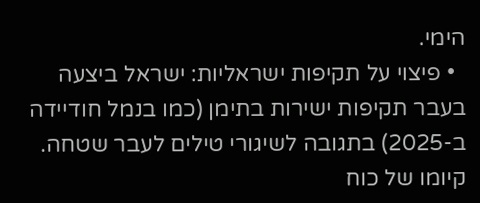הימי.
  • פיצוי על תקיפות ישראליות: ישראל ביצעה בעבר תקיפות ישירות בתימן (כמו בנמל חודיידה ב-2025) בתגובה לשיגורי טילים לעבר שטחה. קיומו של כוח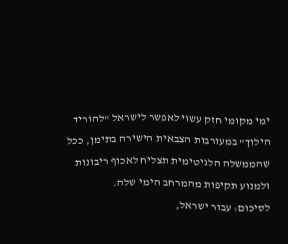ימי מקומי חזק עשוי לאפשר לישראל "להוריד הילוך" במעורבות הצבאית הישירה בתימן, ככל שהממשלה הלגיטימית תצליח לאכוף ריבונות ולמנוע תקיפות מהמרחב הימי שלה.
לסיכום: עבור ישראל,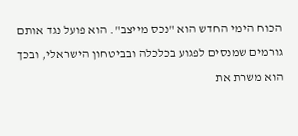הכוח הימי החדש הוא "נכס מייצב". הוא פועל נגד אותם גורמים שמנסים לפגוע בכלכלה ובביטחון הישראלי, ובכך הוא משרת את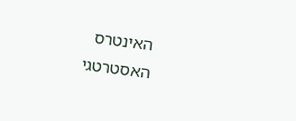האינטרס האסטרטגי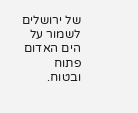של ירושלים לשמור על הים האדום פתוח ובטוח.